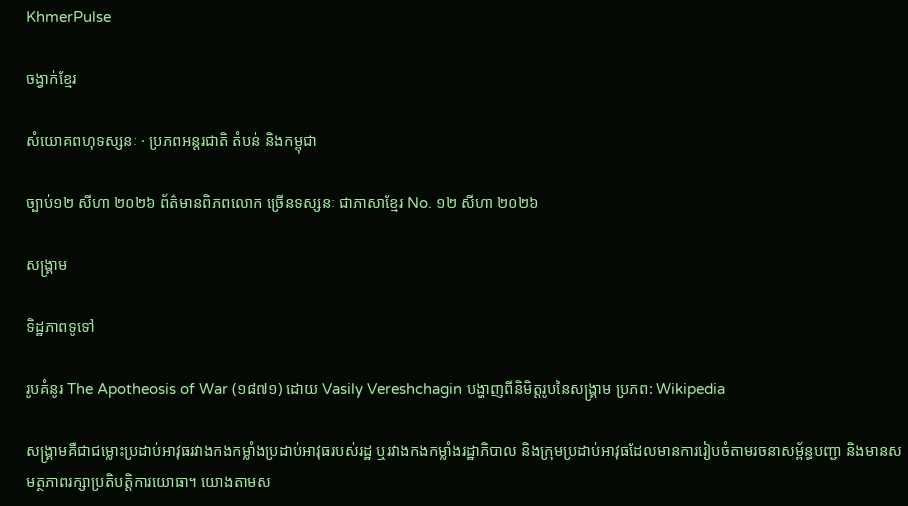KhmerPulse

ចង្វាក់ខ្មែរ

សំយោគពហុទស្សនៈ · ប្រភពអន្តរជាតិ តំបន់ និងកម្ពុជា

ច្បាប់១២ សីហា ២០២៦ ព័ត៌មានពិភពលោក ច្រើនទស្សនៈ ជាភាសាខ្មែរ No. ១២ សីហា ២០២៦

សង្គ្រាម

ទិដ្ឋភាពទូទៅ

រូបគំនូរ The Apotheosis of War (១៨៧១) ដោយ Vasily Vereshchagin បង្ហាញពីនិមិត្តរូបនៃសង្គ្រាម ប្រភព: Wikipedia

សង្គ្រាមគឺជាជម្លោះប្រដាប់អាវុធរវាងកងកម្លាំងប្រដាប់អាវុធរបស់រដ្ឋ ឬរវាងកងកម្លាំងរដ្ឋាភិបាល និងក្រុមប្រដាប់អាវុធដែលមានការរៀបចំតាមរចនាសម្ព័ន្ធបញ្ជា និងមានសមត្ថភាពរក្សាប្រតិបត្តិការយោធា។ យោងតាមស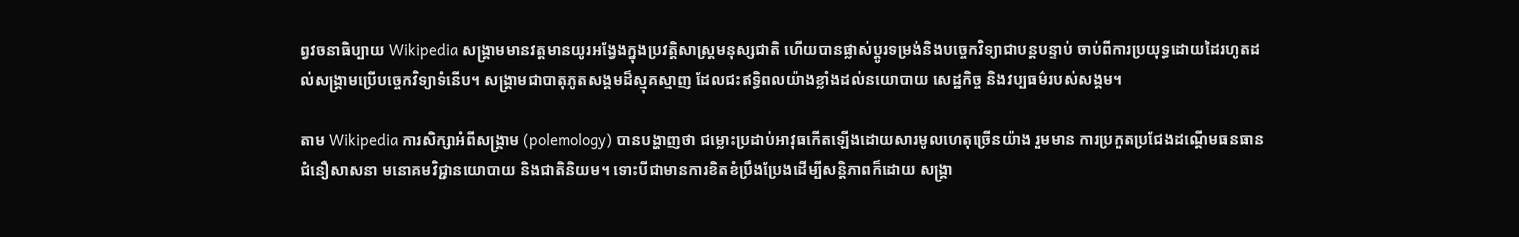ព្វវចនាធិប្បាយ Wikipedia សង្គ្រាមមានវត្តមានយូរអង្វែងក្នុងប្រវត្តិសាស្ត្រមនុស្សជាតិ ហើយបានផ្លាស់ប្តូរទម្រង់និងបច្ចេកវិទ្យាជាបន្តបន្ទាប់ ចាប់ពីការប្រយុទ្ធដោយដៃរហូតដល់សង្គ្រាមប្រើបច្ចេកវិទ្យាទំនើប។ សង្គ្រាមជាបាតុភូតសង្គមដ៏ស្មុគស្មាញ ដែលជះឥទ្ធិពលយ៉ាងខ្លាំងដល់នយោបាយ សេដ្ឋកិច្ច និងវប្បធម៌របស់សង្គម។

តាម Wikipedia ការសិក្សាអំពីសង្គ្រាម (polemology) បានបង្ហាញថា ជម្លោះប្រដាប់អាវុធកើតឡើងដោយសារមូលហេតុច្រើនយ៉ាង រួមមាន ការប្រកួតប្រជែងដណ្តើមធនធាន ជំនឿសាសនា មនោគមវិជ្ជានយោបាយ និងជាតិនិយម។ ទោះបីជាមានការខិតខំប្រឹងប្រែងដើម្បីសន្តិភាពក៏ដោយ សង្គ្រា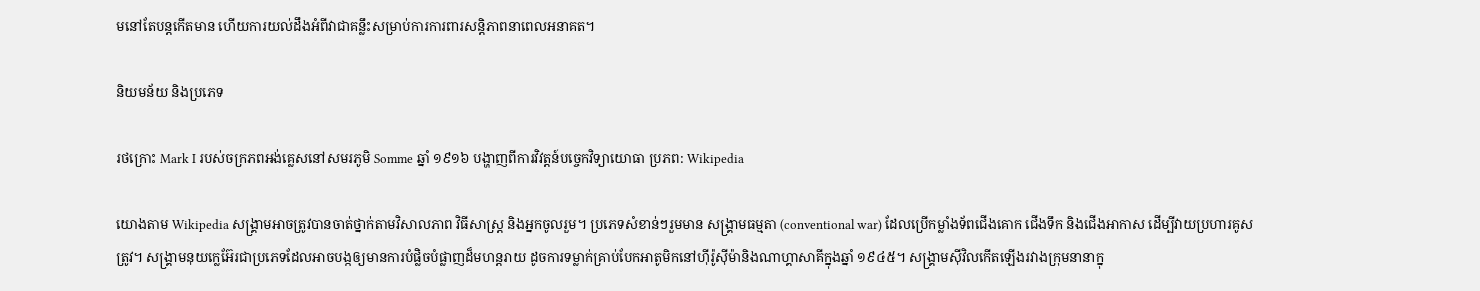មនៅតែបន្តកើតមាន ហើយការយល់ដឹងអំពីវាជាគន្លឹះសម្រាប់ការការពារសន្តិភាពនាពេលអនាគត។

និយមន័យ និងប្រភេទ

រថក្រោះ Mark I របស់ចក្រភពអង់គ្លេសនៅសមរភូមិ Somme ឆ្នាំ ១៩១៦ បង្ហាញពីការវិវត្តន៍បច្ចេកវិទ្យាយោធា ប្រភព: Wikipedia

យោងតាម Wikipedia សង្គ្រាមអាចត្រូវបានចាត់ថ្នាក់តាមវិសាលភាព វិធីសាស្ត្រ និងអ្នកចូលរួម។ ប្រភេទសំខាន់ៗរួមមាន សង្គ្រាមធម្មតា (conventional war) ដែលប្រើកម្លាំងទ័ពជើងគោក ជើងទឹក និងជើងអាកាស ដើម្បីវាយប្រហារគូសត្រូវ។ សង្គ្រាមនុយក្លេអ៊ែរជាប្រភេទដែលអាចបង្កឲ្យមានការបំផ្លិចបំផ្លាញដ៏មហន្តរាយ ដូចការទម្លាក់គ្រាប់បែកអាតូមិកនៅហ៊ីរ៉ូស៊ីម៉ានិងណាហ្គាសាគីក្នុងឆ្នាំ ១៩៤៥។ សង្គ្រាមស៊ីវិលកើតឡើងរវាងក្រុមនានាក្នុ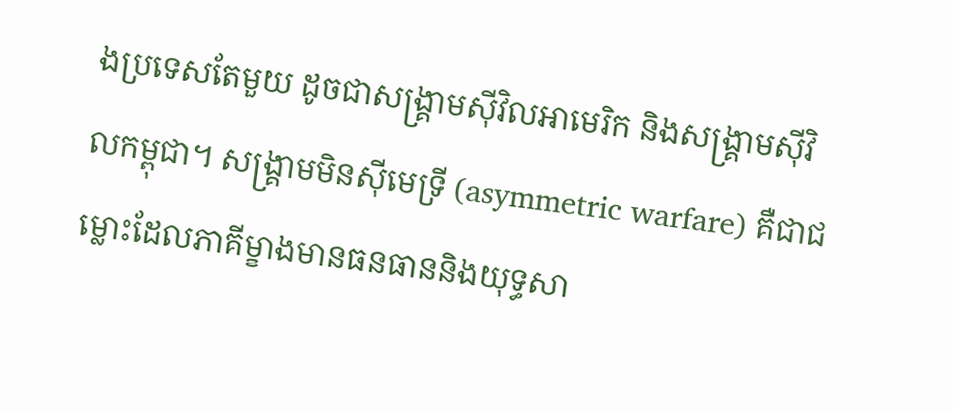ងប្រទេសតែមួយ ដូចជាសង្គ្រាមស៊ីវិលអាមេរិក និងសង្គ្រាមស៊ីវិលកម្ពុជា។ សង្គ្រាមមិនស៊ីមេទ្រី (asymmetric warfare) គឺជាជម្លោះដែលភាគីម្ខាងមានធនធាននិងយុទ្ធសា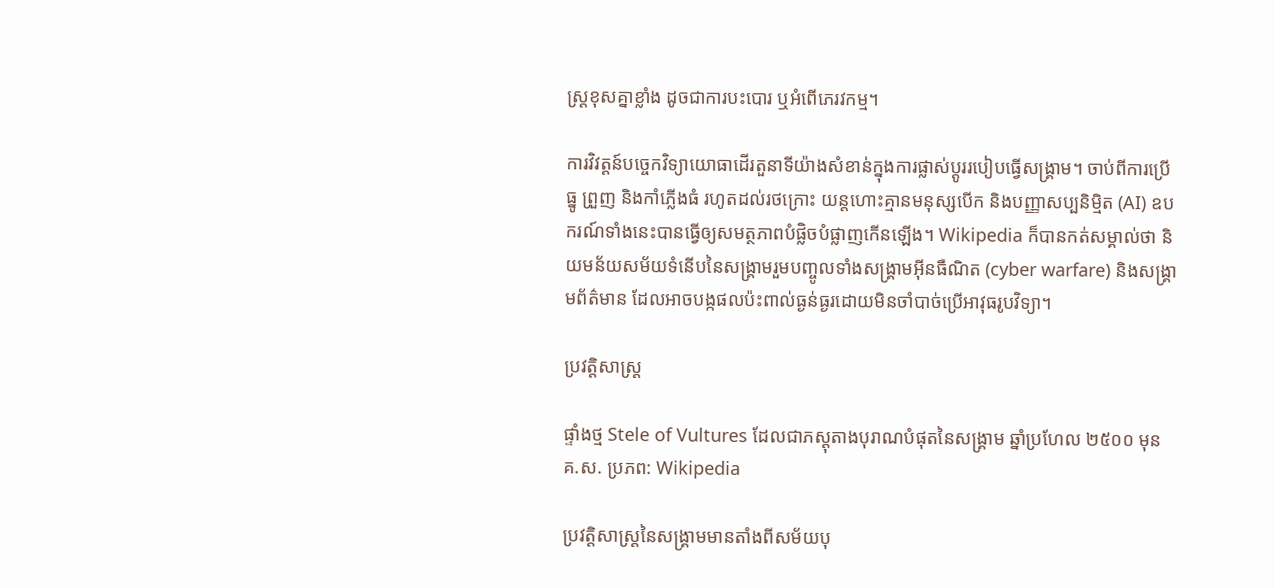ស្ត្រខុសគ្នាខ្លាំង ដូចជាការបះបោរ ឬអំពើភេរវកម្ម។

ការវិវត្តន៍បច្ចេកវិទ្យាយោធាដើរតួនាទីយ៉ាងសំខាន់ក្នុងការផ្លាស់ប្តូររបៀបធ្វើសង្គ្រាម។ ចាប់ពីការប្រើធ្នូ ព្រួញ និងកាំភ្លើងធំ រហូតដល់រថក្រោះ យន្តហោះគ្មានមនុស្សបើក និងបញ្ញាសប្បនិម្មិត (AI) ឧបករណ៍ទាំងនេះបានធ្វើឲ្យសមត្ថភាពបំផ្លិចបំផ្លាញកើនឡើង។ Wikipedia ក៏បានកត់សម្គាល់ថា និយមន័យសម័យទំនើបនៃសង្គ្រាមរួមបញ្ចូលទាំងសង្គ្រាមអ៊ីនធឺណិត (cyber warfare) និងសង្គ្រាមព័ត៌មាន ដែលអាចបង្កផលប៉ះពាល់ធ្ងន់ធ្ងរដោយមិនចាំបាច់ប្រើអាវុធរូបវិទ្យា។

ប្រវត្តិសាស្ត្រ

ផ្ទាំងថ្ម Stele of Vultures ដែលជាភស្តុតាងបុរាណបំផុតនៃសង្គ្រាម ឆ្នាំប្រហែល ២៥០០ មុនគ.ស. ប្រភព: Wikipedia

ប្រវត្តិសាស្ត្រនៃសង្គ្រាមមានតាំងពីសម័យបុ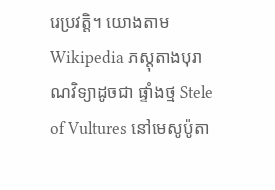រេប្រវត្តិ។ យោងតាម Wikipedia ភស្តុតាងបុរាណវិទ្យាដូចជា ផ្ទាំងថ្ម Stele of Vultures នៅមេសូប៉ូតា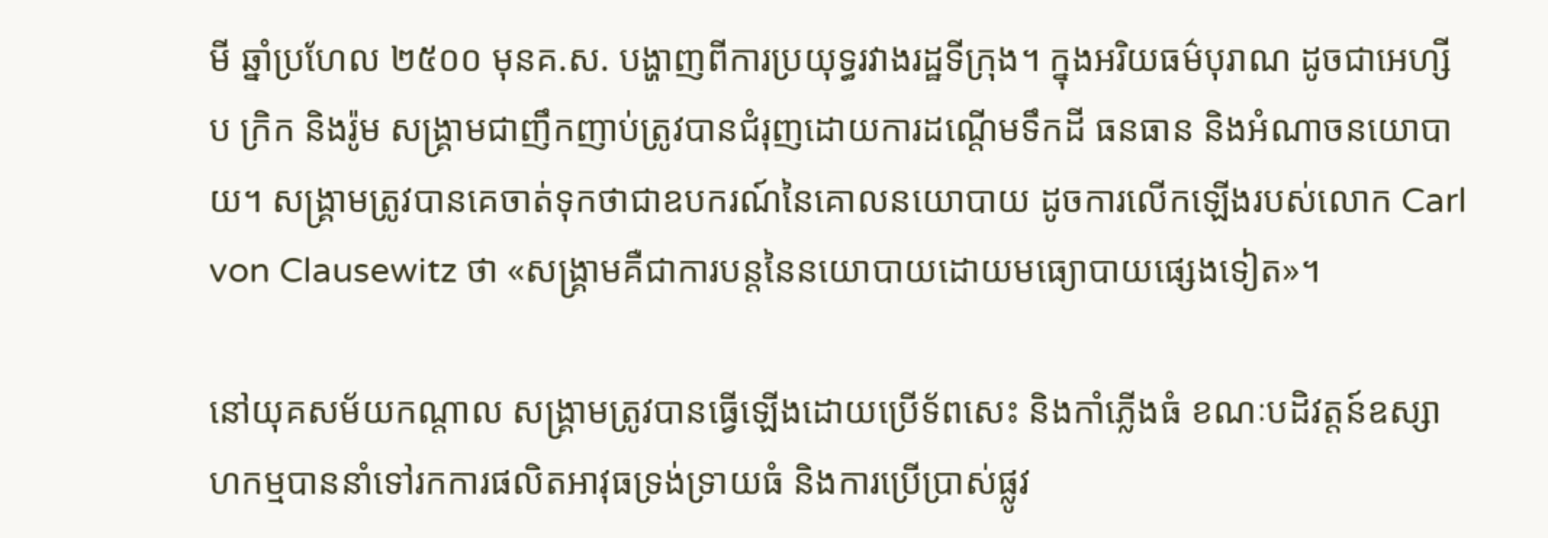មី ឆ្នាំប្រហែល ២៥០០ មុនគ.ស. បង្ហាញពីការប្រយុទ្ធរវាងរដ្ឋទីក្រុង។ ក្នុងអរិយធម៌បុរាណ ដូចជាអេហ្សីប ក្រិក និងរ៉ូម សង្គ្រាមជាញឹកញាប់ត្រូវបានជំរុញដោយការដណ្តើមទឹកដី ធនធាន និងអំណាចនយោបាយ។ សង្គ្រាមត្រូវបានគេចាត់ទុកថាជាឧបករណ៍នៃគោលនយោបាយ ដូចការលើកឡើងរបស់លោក Carl von Clausewitz ថា «សង្គ្រាមគឺជាការបន្តនៃនយោបាយដោយមធ្យោបាយផ្សេងទៀត»។

នៅយុគសម័យកណ្តាល សង្គ្រាមត្រូវបានធ្វើឡើងដោយប្រើទ័ពសេះ និងកាំភ្លើងធំ ខណៈបដិវត្តន៍ឧស្សាហកម្មបាននាំទៅរកការផលិតអាវុធទ្រង់ទ្រាយធំ និងការប្រើប្រាស់ផ្លូវ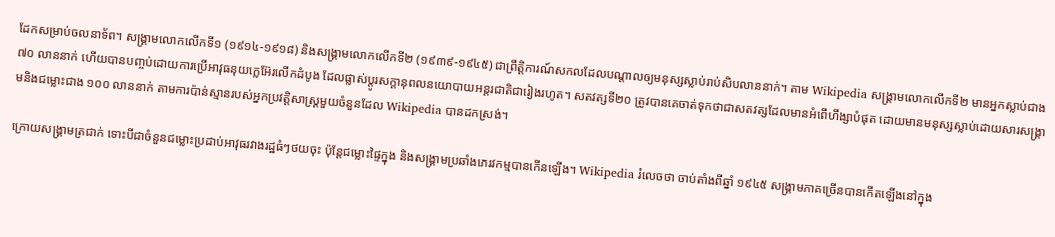ដែកសម្រាប់ចលនាទ័ព។ សង្គ្រាមលោកលើកទី១ (១៩១៤-១៩១៨) និងសង្គ្រាមលោកលើកទី២ (១៩៣៩-១៩៤៥) ជាព្រឹត្តិការណ៍សកលដែលបណ្តាលឲ្យមនុស្សស្លាប់រាប់សិបលាននាក់។ តាម Wikipedia សង្គ្រាមលោកលើកទី២ មានអ្នកស្លាប់ជាង ៧០ លាននាក់ ហើយបានបញ្ចប់ដោយការប្រើអាវុធនុយក្លេអ៊ែរលើកដំបូង ដែលផ្លាស់ប្តូរសក្ដានុពលនយោបាយអន្តរជាតិជារៀងរហូត។ សតវត្សទី២០ ត្រូវបានគេចាត់ទុកថាជាសតវត្សដែលមានអំពើហឹង្សាបំផុត ដោយមានមនុស្សស្លាប់ដោយសារសង្គ្រាមនិងជម្លោះជាង ១០០ លាននាក់ តាមការប៉ាន់ស្មានរបស់អ្នកប្រវត្តិសាស្ត្រមួយចំនួនដែល Wikipedia បានដកស្រង់។

ក្រោយសង្គ្រាមត្រជាក់ ទោះបីជាចំនួនជម្លោះប្រដាប់អាវុធរវាងរដ្ឋធំៗថយចុះ ប៉ុន្តែជម្លោះផ្ទៃក្នុង និងសង្គ្រាមប្រឆាំងភេរវកម្មបានកើនឡើង។ Wikipedia រំលេចថា ចាប់តាំងពីឆ្នាំ ១៩៤៥ សង្គ្រាមភាគច្រើនបានកើតឡើងនៅក្នុង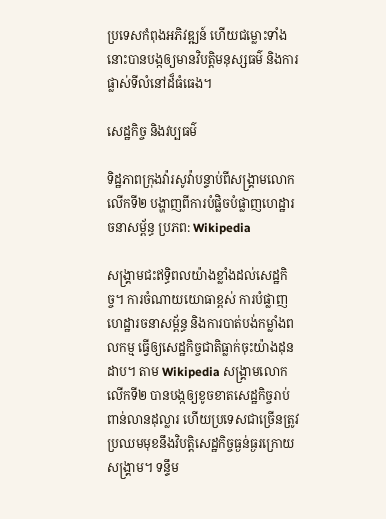ប្រទេសកំពុងអភិវឌ្ឍន៍ ហើយជម្លោះទាំងនោះបានបង្កឲ្យមានវិបត្តិមនុស្សធម៌ និងការផ្លាស់ទីលំនៅដ៏ធំធេង។

សេដ្ឋកិច្ច និងវប្បធម៌

ទិដ្ឋភាពក្រុងវ៉ារសូវ៉ាបន្ទាប់ពីសង្គ្រាមលោកលើកទី២ បង្ហាញពីការបំផ្លិចបំផ្លាញហេដ្ឋារចនាសម្ព័ន្ធ ប្រភព: Wikipedia

សង្គ្រាមជះឥទ្ធិពលយ៉ាងខ្លាំងដល់សេដ្ឋកិច្ច។ ការចំណាយយោធាខ្ពស់ ការបំផ្លាញហេដ្ឋារចនាសម្ព័ន្ធ និងការបាត់បង់កម្លាំងពលកម្ម ធ្វើឲ្យសេដ្ឋកិច្ចជាតិធ្លាក់ចុះយ៉ាងដុនដាប។ តាម Wikipedia សង្គ្រាមលោកលើកទី២ បានបង្កឲ្យខូចខាតសេដ្ឋកិច្ចរាប់ពាន់លានដុល្លារ ហើយប្រទេសជាច្រើនត្រូវប្រឈមមុខនឹងវិបត្តិសេដ្ឋកិច្ចធ្ងន់ធ្ងរក្រោយសង្គ្រាម។ ទន្ទឹម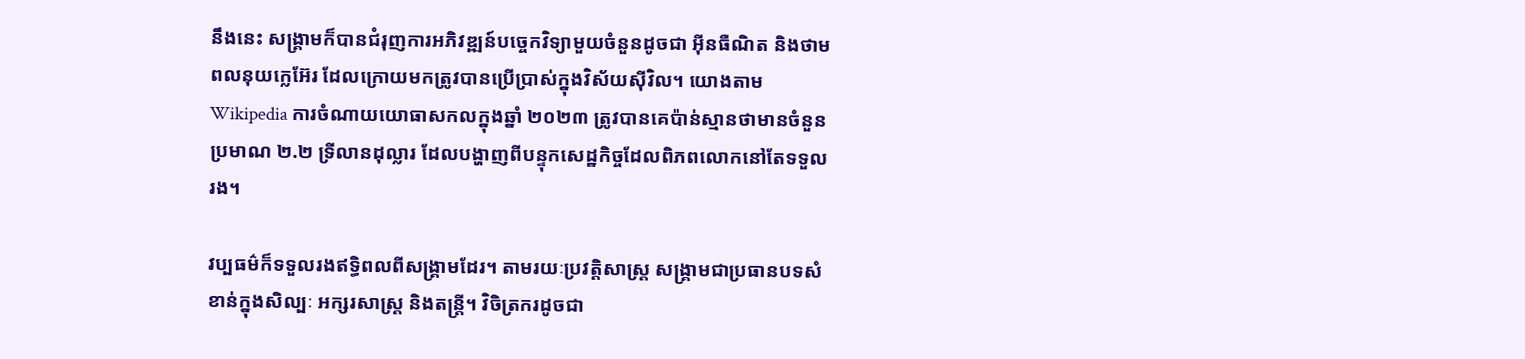នឹងនេះ សង្គ្រាមក៏បានជំរុញការអភិវឌ្ឍន៍បច្ចេកវិទ្យាមួយចំនួនដូចជា អ៊ីនធឺណិត និងថាមពលនុយក្លេអ៊ែរ ដែលក្រោយមកត្រូវបានប្រើប្រាស់ក្នុងវិស័យស៊ីវិល។ យោងតាម Wikipedia ការចំណាយយោធាសកលក្នុងឆ្នាំ ២០២៣ ត្រូវបានគេប៉ាន់ស្មានថាមានចំនួនប្រមាណ ២.២ ទ្រីលានដុល្លារ ដែលបង្ហាញពីបន្ទុកសេដ្ឋកិច្ចដែលពិភពលោកនៅតែទទួលរង។

វប្បធម៌ក៏ទទួលរងឥទ្ធិពលពីសង្គ្រាមដែរ។ តាមរយៈប្រវត្តិសាស្ត្រ សង្គ្រាមជាប្រធានបទសំខាន់ក្នុងសិល្បៈ អក្សរសាស្ត្រ និងតន្ត្រី។ វិចិត្រករដូចជា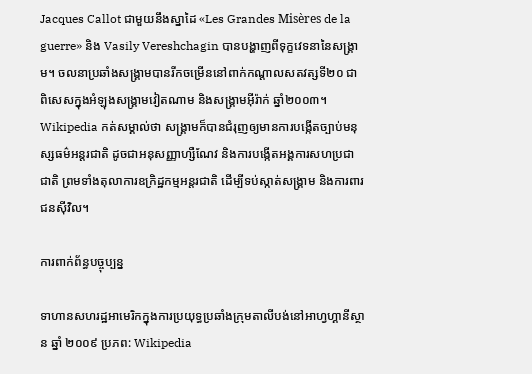Jacques Callot ជាមួយនឹងស្នាដៃ «Les Grandes Misères de la guerre» និង Vasily Vereshchagin បានបង្ហាញពីទុក្ខវេទនានៃសង្គ្រាម។ ចលនាប្រឆាំងសង្គ្រាមបានរីកចម្រើននៅពាក់កណ្តាលសតវត្សទី២០ ជាពិសេសក្នុងអំឡុងសង្គ្រាមវៀតណាម និងសង្គ្រាមអ៊ីរ៉ាក់ ឆ្នាំ២០០៣។ Wikipedia កត់សម្គាល់ថា សង្គ្រាមក៏បានជំរុញឲ្យមានការបង្កើតច្បាប់មនុស្សធម៌អន្តរជាតិ ដូចជាអនុសញ្ញាហ្សឺណែវ និងការបង្កើតអង្គការសហប្រជាជាតិ ព្រមទាំងតុលាការឧក្រិដ្ឋកម្មអន្តរជាតិ ដើម្បីទប់ស្កាត់សង្គ្រាម និងការពារជនស៊ីវិល។

ការពាក់ព័ន្ធបច្ចុប្បន្ន

ទាហានសហរដ្ឋអាមេរិកក្នុងការប្រយុទ្ធប្រឆាំងក្រុមតាលីបង់នៅអាហ្វហ្គានីស្ថាន ឆ្នាំ ២០០៩ ប្រភព: Wikipedia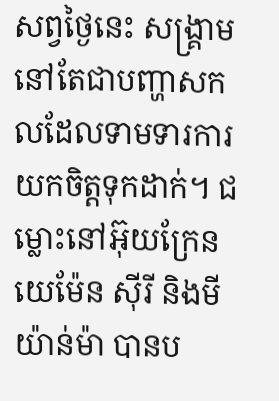សព្វថ្ងៃនេះ សង្គ្រាមនៅតែជាបញ្ហាសកលដែលទាមទារការយកចិត្តទុកដាក់។ ជម្លោះនៅអ៊ុយក្រែន យេម៉ែន ស៊ីរី និងមីយ៉ាន់ម៉ា បានប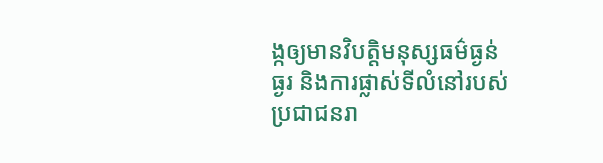ង្កឲ្យមានវិបត្តិមនុស្សធម៌ធ្ងន់ធ្ងរ និងការផ្លាស់ទីលំនៅរបស់ប្រជាជនរា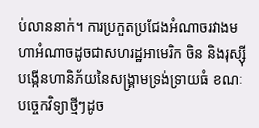ប់លាននាក់។ ការប្រកួតប្រជែងអំណាចរវាងមហាអំណាចដូចជាសហរដ្ឋអាមេរិក ចិន និងរុស្ស៊ី បង្កើនហានិភ័យនៃសង្គ្រាមទ្រង់ទ្រាយធំ ខណៈបច្ចេកវិទ្យាថ្មីៗដូច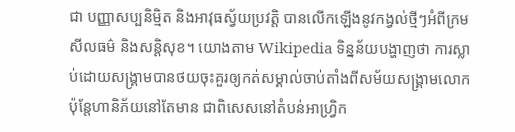ជា បញ្ញាសប្បនិម្មិត និងអាវុធស្វ័យប្រវត្តិ បានលើកឡើងនូវកង្វល់ថ្មីៗអំពីក្រមសីលធម៌ និងសន្តិសុខ។ យោងតាម Wikipedia ទិន្នន័យបង្ហាញថា ការស្លាប់ដោយសង្គ្រាមបានថយចុះគួរឲ្យកត់សម្គាល់ចាប់តាំងពីសម័យសង្គ្រាមលោក ប៉ុន្តែហានិភ័យនៅតែមាន ជាពិសេសនៅតំបន់អាហ្វ្រិក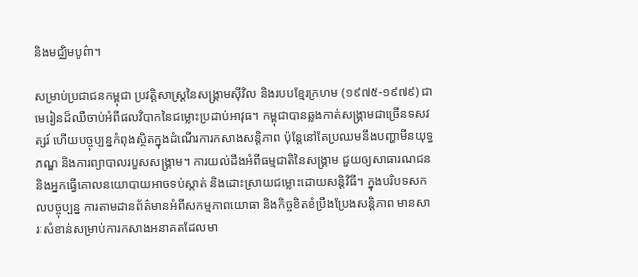និងមជ្ឈិមបូព៌ា។

សម្រាប់ប្រជាជនកម្ពុជា ប្រវត្តិសាស្ត្រនៃសង្គ្រាមស៊ីវិល និងរបបខ្មែរក្រហម (១៩៧៥-១៩៧៩) ជាមេរៀនដ៏ឈឺចាប់អំពីផលវិបាកនៃជម្លោះប្រដាប់អាវុធ។ កម្ពុជាបានឆ្លងកាត់សង្គ្រាមជាច្រើនទសវត្សរ៍ ហើយបច្ចុប្បន្នកំពុងស្ថិតក្នុងដំណើរការកសាងសន្តិភាព ប៉ុន្តែនៅតែប្រឈមនឹងបញ្ហាមីនយុទ្ធភណ្ឌ និងការព្យាបាលរបួសសង្គ្រាម។ ការយល់ដឹងអំពីធម្មជាតិនៃសង្គ្រាម ជួយឲ្យសាធារណជន និងអ្នកធ្វើគោលនយោបាយអាចទប់ស្កាត់ និងដោះស្រាយជម្លោះដោយសន្តិវិធី។ ក្នុងបរិបទសកលបច្ចុប្បន្ន ការតាមដានព័ត៌មានអំពីសកម្មភាពយោធា និងកិច្ចខិតខំប្រឹងប្រែងសន្តិភាព មានសារៈសំខាន់សម្រាប់ការកសាងអនាគតដែលមា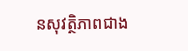នសុវត្ថិភាពជាង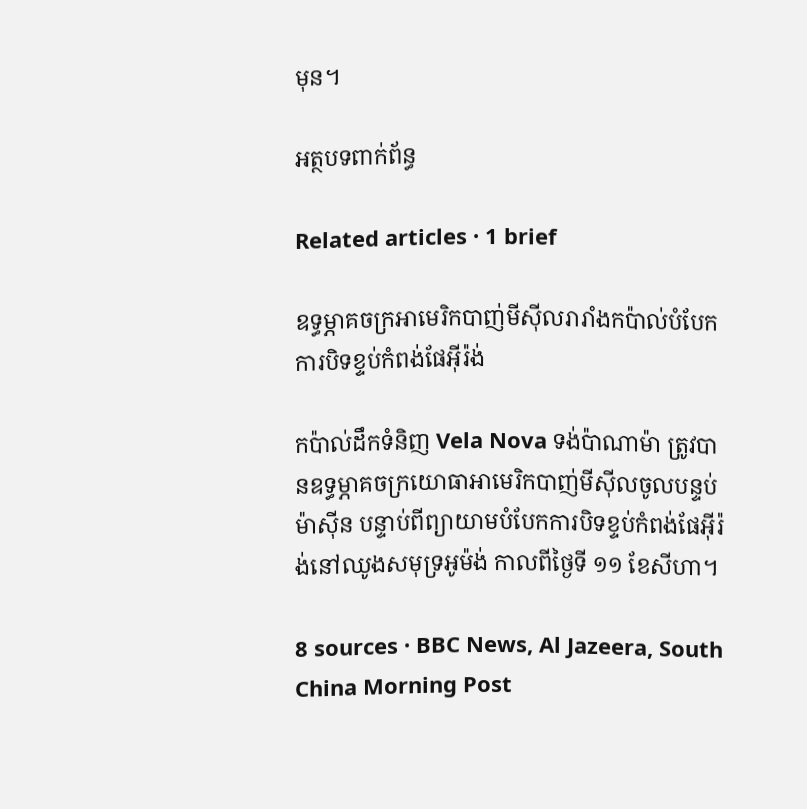មុន។

អត្ថបទពាក់ព័ន្ធ

Related articles · 1 brief

ឧទ្ធម្ភាគចក្រអាមេរិកបាញ់មីស៊ីលរារាំងកប៉ាល់បំបែកការបិទខ្ទប់កំពង់ផែអ៊ីរ៉ង់

កប៉ាល់ដឹកទំនិញ Vela Nova ទង់ប៉ាណាម៉ា ត្រូវបានឧទ្ធម្ភាគចក្រយោធាអាមេរិកបាញ់មីស៊ីលចូលបន្ទប់ម៉ាស៊ីន បន្ទាប់ពីព្យាយាមបំបែកការបិទខ្ទប់កំពង់ផែអ៊ីរ៉ង់នៅឈូងសមុទ្រអូម៉ង់ កាលពីថ្ងៃទី ១១ ខែសីហា។

8 sources · BBC News, Al Jazeera, South China Morning Post